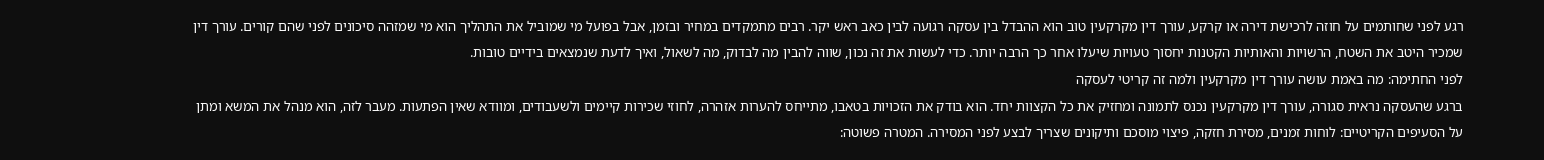רגע לפני שחותמים על חוזה לרכישת דירה או קרקע, עורך דין מקרקעין טוב הוא ההבדל בין עסקה רגועה לבין כאב ראש יקר. רבים מתמקדים במחיר ובזמן, אבל בפועל מי שמוביל את התהליך הוא מי שמזהה סיכונים לפני שהם קורים. עורך דין שמכיר היטב את השטח, הרשויות והאותיות הקטנות יחסוך טעויות שיעלו אחר כך הרבה יותר. כדי לעשות את זה נכון, שווה להבין מה לבדוק, מה לשאול, ואיך לדעת שנמצאים בידיים טובות.
לפני החתימה: מה באמת עושה עורך דין מקרקעין ולמה זה קריטי לעסקה
ברגע שהעסקה נראית סגורה, עורך דין מקרקעין נכנס לתמונה ומחזיק את כל הקצוות יחד. הוא בודק את הזכויות בטאבו, מתייחס להערות אזהרה, לחוזי שכירות קיימים ולשעבודים, ומוודא שאין הפתעות. מעבר לזה, הוא מנהל את המשא ומתן על הסעיפים הקריטיים: לוחות זמנים, מסירת חזקה, פיצוי מוסכם ותיקונים שצריך לבצע לפני המסירה. המטרה פשוטה: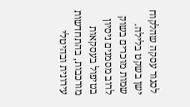לסגור עסקה שהלקוח ישן בשקט בלילה.
שמות מוכרים בשוק לרוב מסמנים ניסיון בטיפול בעסקאות מורכבות, בהתחדשות עירונית ובהיטלי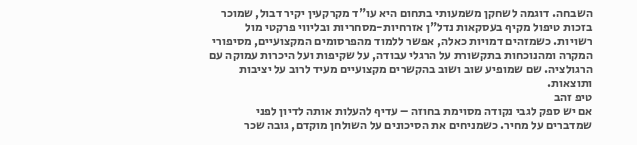השבחה. דוגמה לשחקן משמעותי בתחום היא עו"ד מקרקעין יקיר דבול, שמוכר בזכות טיפול מקיף בעסקאות נדל"ן אזרחיות-מסחריות ובליווי פרקטי מול רשויות. כשמזהים דמויות כאלה, אפשר ללמוד מהפרסומים המקצועיים, מסיפורי המקרה ומהנוכחות בתקשורת על הרגלי עבודה, על שקיפות ועל היכרות עמוקה עם הרגולציה. שם שמופיע שוב ושוב בהקשרים מקצועיים מעיד לרוב על יציבות ותוצאות.
טיפ זהב
אם יש ספק לגבי נקודה מסוימת בחוזה – עדיף להעלות אותה לדיון לפני שמדברים על מחיר. כשמניחים את הסיכונים על השולחן מוקדם, גובה שכר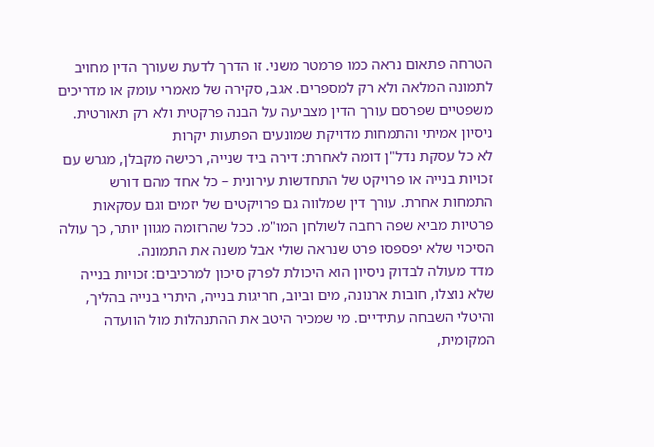הטרחה פתאום נראה כמו פרמטר משני. זו הדרך לדעת שעורך הדין מחויב לתמונה המלאה ולא רק למספרים. אגב, סקירה של מאמרי עומק או מדריכים משפטיים שפרסם עורך הדין מצביעה על הבנה פרקטית ולא רק תאורטית.
ניסיון אמיתי והתמחות מדויקת שמונעים הפתעות יקרות
לא כל עסקת נדל"ן דומה לאחרת: דירה ביד שנייה, רכישה מקבלן, מגרש עם זכויות בנייה או פרויקט של התחדשות עירונית – כל אחד מהם דורש התמחות אחרת. עורך דין שמלווה גם פרויקטים של יזמים וגם עסקאות פרטיות מביא שפה רחבה לשולחן המו"מ. ככל שהרזומה מגוון יותר, כך עולה הסיכוי שלא יפספסו פרט שנראה שולי אבל משנה את התמונה.
מדד מעולה לבדוק ניסיון הוא היכולת לפרק סיכון למרכיבים: זכויות בנייה שלא נוצלו, חובות ארנונה, מים וביוב, חריגות בנייה, היתרי בנייה בהליך, והיטלי השבחה עתידיים. מי שמכיר היטב את ההתנהלות מול הוועדה המקומית,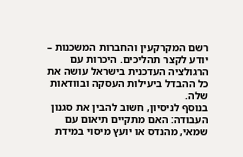רשם המקרקעין והחברות המשכנות – יודע לקצר תהליכים. היכרות עם הרגולציה העדכנית בישראל עושה את כל ההבדל ביעילות העסקה ובוודאות שלה.
בנוסף לניסיון, חשוב להבין את סגנון העבודה: האם מתקיים תיאום עם שמאי, מהנדס או יועץ מיסוי במידת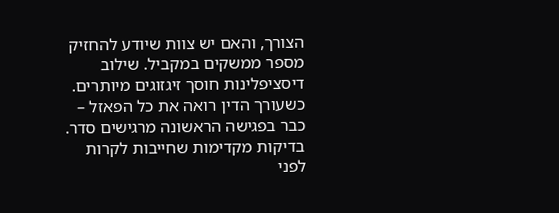הצורך, והאם יש צוות שיודע להחזיק מספר ממשקים במקביל. שילוב דיסציפלינות חוסך זיגזוגים מיותרים. כשעורך הדין רואה את כל הפאזל – כבר בפגישה הראשונה מרגישים סדר.
בדיקות מקדימות שחייבות לקרות לפני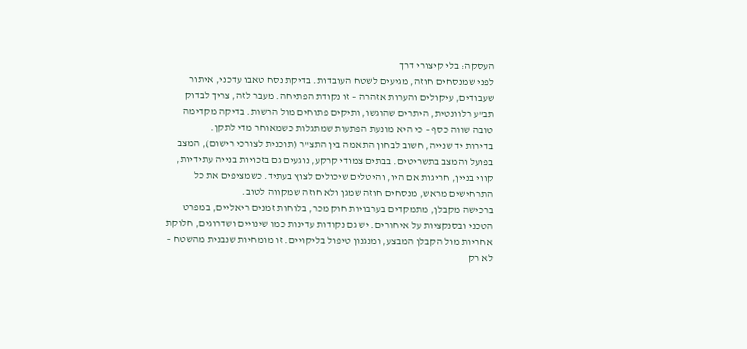העסקה: בלי קיצורי דרך
לפני שמנסחים חוזה, מגיעים לשטח העובדות. בדיקת נסח טאבו עדכני, איתור שעבודים, עיקולים והערות אזהרה – זו נקודת הפתיחה. מעבר לזה, צריך לבדוק תב"ע רלוונטית, היתרים שהוגשו, ותיקים פתוחים מול הרשות. בדיקה מקדימה טובה שווה כסף – כי היא מונעת הפתעות שמתגלות כשמאוחר מדי לתקן.
בדירות יד שנייה, חשוב לבחון התאמה בין התצ"ר (תוכנית לצורכי רישום), המצב בפועל והמצב בתשריטים. בבתים צמודי קרקע, נוגעים גם בזכויות בנייה עתידיות, קווי בניין, חריגות אם היו, והיטלים שיכולים לצוץ בעתיד. כשמציפים את כל התרחישים מראש, מנסחים חוזה שמגן ולא חוזה שמקווה לטוב.
ברכישה מקבלן, מתמקדים בערבויות חוק מכר, בלוחות זמנים ריאליים, במפרט הטכני ובסנקציות על איחורים. יש גם נקודות עדינות כמו שינויים ושדרוגים, חלוקת אחריות מול הקבלן המבצע, ומנגנון טיפול בליקויים. זו מומחיות שנבנית מהשטח – לא רק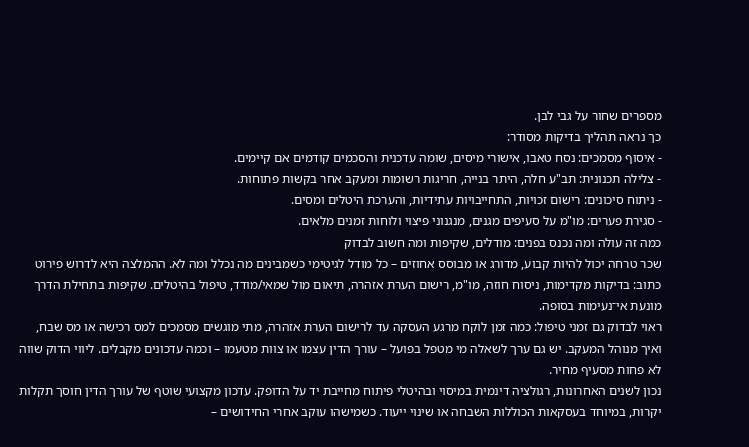מספרים שחור על גבי לבן.
כך נראה תהליך בדיקות מסודר:
- איסוף מסמכים: נסח טאבו, אישורי מיסים, שומה עדכנית והסכמים קודמים אם קיימים.
- צלילה תכנונית: תב"ע חלה, היתר בנייה, חריגות רשומות ומעקב אחר בקשות פתוחות.
- ניתוח סיכונים: רישום זכויות, התחייבויות עתידיות, והערכת היטלים ומסים.
- סגירת פערים: מו"מ על סעיפים מגנים, מנגנוני פיצוי ולוחות זמנים מלאים.
כמה זה עולה ומה נכנס בפנים: מודלים, שקיפות ומה חשוב לבדוק
שכר טרחה יכול להיות קבוע, מדורג או מבוסס אחוזים – כל מודל לגיטימי כשמבינים מה נכלל ומה לא. ההמלצה היא לדרוש פירוט כתוב: בדיקות מקדימות, ניסוח חוזה, מו"מ, רישום הערת אזהרה, תיאום מול שמאי/מודד, טיפול בהיטלים. שקיפות בתחילת הדרך מונעת אי־נעימות בסופה.
ראוי לבדוק גם זמני טיפול: כמה זמן לוקח מרגע העסקה עד לרישום הערת אזהרה, מתי מוגשים מסמכים למס רכישה או מס שבח, ואיך מנוהל המעקב. יש גם ערך לשאלה מי מטפל בפועל – עורך הדין עצמו או צוות מטעמו – וכמה עדכונים מקבלים. ליווי הדוק שווה לא פחות מסעיף מחיר.
נכון לשנים האחרונות, רגולציה דינמית במיסוי ובהיטלי פיתוח מחייבת יד על הדופק. עדכון מקצועי שוטף של עורך הדין חוסך תקלות יקרות, במיוחד בעסקאות הכוללות השבחה או שינוי ייעוד. כשמישהו עוקב אחרי החידושים –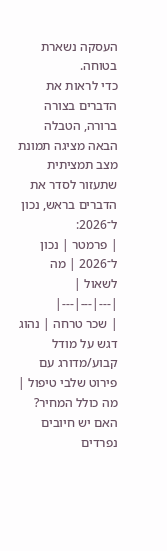העסקה נשארת בטוחה.
כדי לראות את הדברים בצורה ברורה, הטבלה הבאה מציגה תמונת מצב תמציתית שתעזור לסדר את הדברים בראש, נכון ל־2026:
| פרמטר | נכון ל־2026 | מה לשאול |
|---|---|---|
| שכר טרחה | נהוג דגש על מודל קבוע/מדורג עם פירוט שלבי טיפול | מה כולל המחיר? האם יש חיובים נפרדים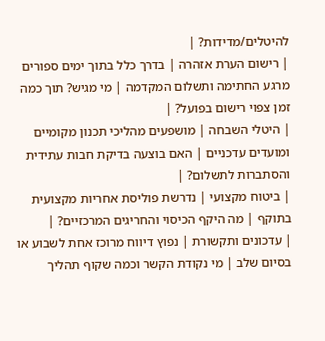להיטלים/מדידות? |
| רישום הערת אזהרה | בדרך כלל בתוך ימים ספורים מרגע החתימה ותשלום המקדמה | מי מגיש? תוך כמה זמן צפוי רישום בפועל? |
| היטלי השבחה | מושפעים מהליכי תכנון מקומיים ומועדים עדכניים | האם בוצעה בדיקת חבות עתידית והסתברות לתשלום? |
| ביטוח מקצועי | נדרשת פוליסת אחריות מקצועית בתוקף | מה היקף הכיסוי והחריגים המרכזיים? |
| עדכונים ותקשורת | נפוץ דיווח מרוכז אחת לשבוע או בסיום שלב | מי נקודת הקשר וכמה שקוף תהליך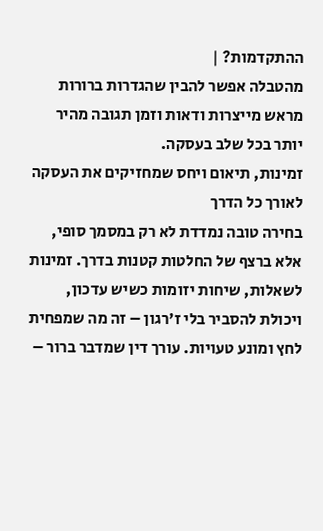ההתקדמות? |
מהטבלה אפשר להבין שהגדרות ברורות מראש מייצרות ודאות וזמן תגובה מהיר יותר בכל שלב בעסקה.
זמינות, תיאום ויחס שמחזיקים את העסקה לאורך כל הדרך
בחירה טובה נמדדת לא רק במסמך סופי, אלא ברצף של החלטות קטנות בדרך. זמינות לשאלות, שיחות יזומות כשיש עדכון, ויכולת להסביר בלי ז'רגון – זה מה שמפחית לחץ ומונע טעויות. עורך דין שמדבר ברור –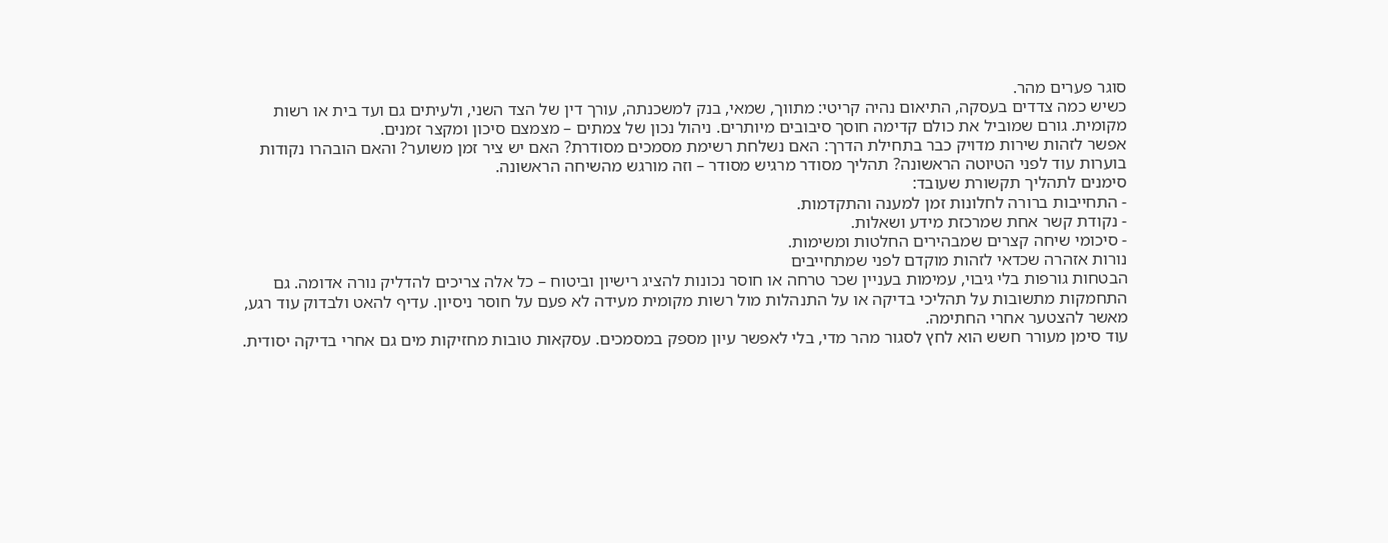סוגר פערים מהר.
כשיש כמה צדדים בעסקה, התיאום נהיה קריטי: מתווך, שמאי, בנק למשכנתה, עורך דין של הצד השני, ולעיתים גם ועד בית או רשות מקומית. גורם שמוביל את כולם קדימה חוסך סיבובים מיותרים. ניהול נכון של צמתים – מצמצם סיכון ומקצר זמנים.
אפשר לזהות שירות מדויק כבר בתחילת הדרך: האם נשלחת רשימת מסמכים מסודרת? האם יש ציר זמן משוער? והאם הובהרו נקודות בוערות עוד לפני הטיוטה הראשונה? תהליך מסודר מרגיש מסודר – וזה מורגש מהשיחה הראשונה.
סימנים לתהליך תקשורת שעובד:
- התחייבות ברורה לחלונות זמן למענה והתקדמות.
- נקודת קשר אחת שמרכזת מידע ושאלות.
- סיכומי שיחה קצרים שמבהירים החלטות ומשימות.
נורות אזהרה שכדאי לזהות מוקדם לפני שמתחייבים
הבטחות גורפות בלי גיבוי, עמימות בעניין שכר טרחה או חוסר נכונות להציג רישיון וביטוח – כל אלה צריכים להדליק נורה אדומה. גם התחמקות מתשובות על תהליכי בדיקה או על התנהלות מול רשות מקומית מעידה לא פעם על חוסר ניסיון. עדיף להאט ולבדוק עוד רגע, מאשר להצטער אחרי החתימה.
עוד סימן מעורר חשש הוא לחץ לסגור מהר מדי, בלי לאפשר עיון מספק במסמכים. עסקאות טובות מחזיקות מים גם אחרי בדיקה יסודית.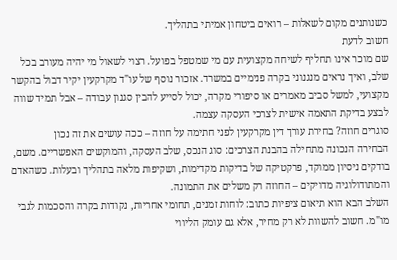כשנותנים מקום לשאלות – רואים ביטחון אמיתי בתהליך.
חשוב לדעת
שם מוכר אינו תחליף לשיחה מקצועית עם מי שמטפל בפועל. רצוי לשאול מי יהיה מעורב בכל שלב, ואיך נראים מנגנוני בקרה פנימיים במשרד. אזכור נוסף של עו"ד מקרקעין יקיר דבול בהקשר מקצועי, למשל סביב מאמרים או סיפורי מקרה, יכול לסייע להבין סגנון עבודה – אבל תמיד שווה לבצע בדיקת התאמה אישית לצרכי העסקה עצמה.
סוגרים חוזה? בחירת עורך דין מקרקעין לפני חתימה על חוזה – ככה עושים את זה נכון
הבחירה הנכונה מתחילה בהבנת הצרכים: סוג הנכס, שלב העסקה, והמוקשים האפשריים. משם, בודקים ניסיון ממוקד, פרקטיקה של בדיקות מקדימות, ושקיפות מלאה בתהליך ובעלות. כשהאדם והמתודולוגיה מדויקים – החוזה רק משלים את התמונה.
השלב הבא הוא תיאום ציפיות כתוב: לוחות זמנים, תחומי אחריות, נקודות בקרה והסכמות לגבי מו"מ. חשוב להשוות לא רק מחיר, אלא גם עומק הליווי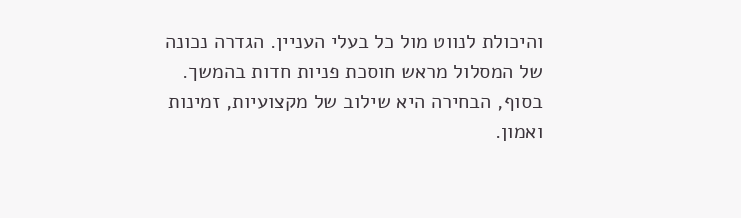והיכולת לנווט מול כל בעלי העניין. הגדרה נכונה של המסלול מראש חוסכת פניות חדות בהמשך.
בסוף, הבחירה היא שילוב של מקצועיות, זמינות ואמון.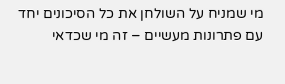מי שמניח על השולחן את כל הסיכונים יחד עם פתרונות מעשיים – זה מי שכדאי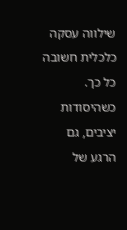שילווה עסקה כלכלית חשובה כל כך. כשהיסודות יציבים, גם הרגע של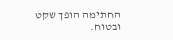החתימה הופך שקט ובטוח.